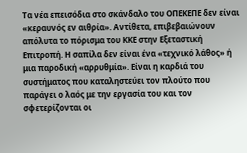Τα νέα επεισόδια στο σκάνδαλο του ΟΠΕΚΕΠΕ δεν είναι «κεραυνός εν αιθρία». Αντίθετα, επιβεβαιώνουν απόλυτα το πόρισμα του ΚΚΕ στην Εξεταστική Επιτροπή. Η σαπίλα δεν είναι ένα «τεχνικό λάθος» ή μια παροδική «αρρυθμία». Είναι η καρδιά του συστήματος που καταληστεύει τον πλούτο που παράγει ο λαός με την εργασία του και τον σφετερίζονται οι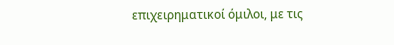επιχειρηματικοί όμιλοι, με τις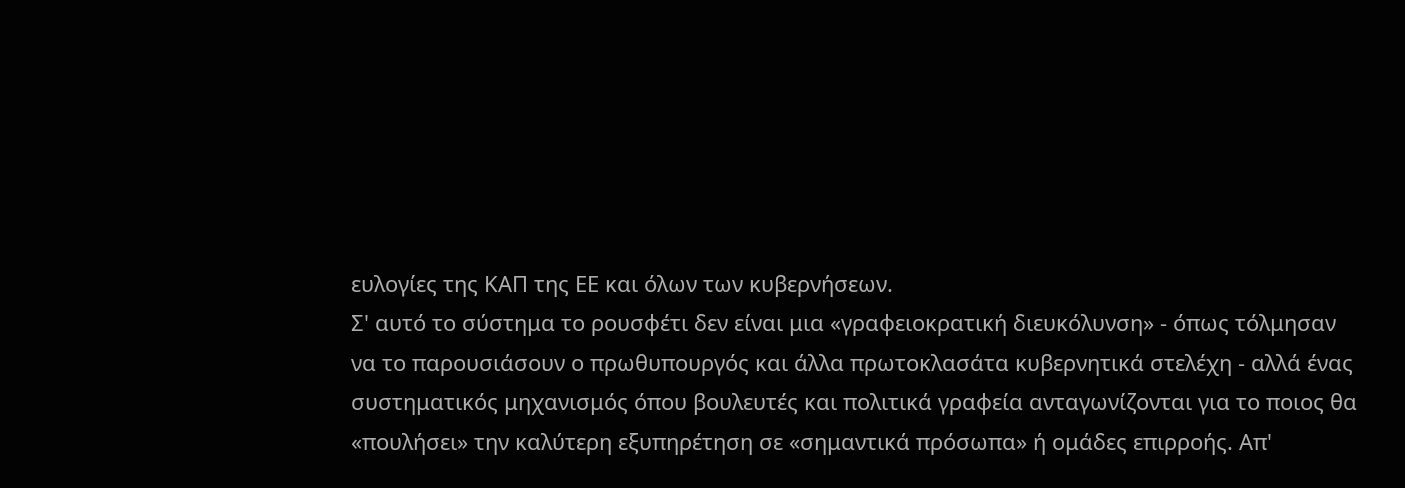ευλογίες της ΚΑΠ της ΕΕ και όλων των κυβερνήσεων.
Σ' αυτό το σύστημα το ρουσφέτι δεν είναι μια «γραφειοκρατική διευκόλυνση» - όπως τόλμησαν να το παρουσιάσουν ο πρωθυπουργός και άλλα πρωτοκλασάτα κυβερνητικά στελέχη - αλλά ένας συστηματικός μηχανισμός όπου βουλευτές και πολιτικά γραφεία ανταγωνίζονται για το ποιος θα «πουλήσει» την καλύτερη εξυπηρέτηση σε «σημαντικά πρόσωπα» ή ομάδες επιρροής. Απ'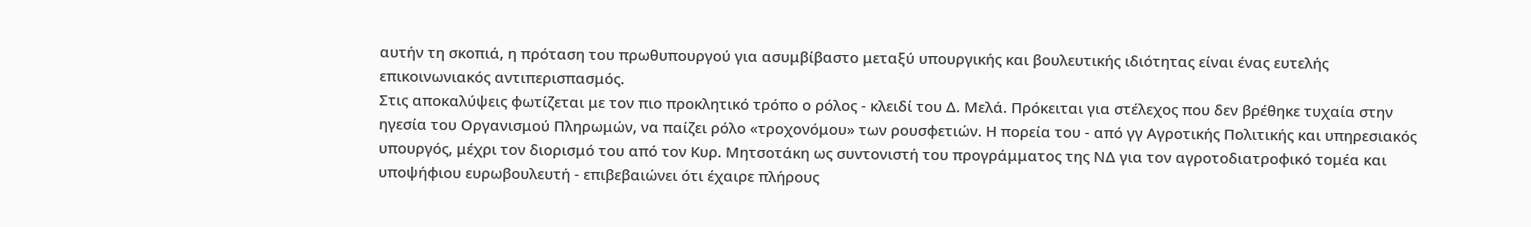αυτήν τη σκοπιά, η πρόταση του πρωθυπουργού για ασυμβίβαστο μεταξύ υπουργικής και βουλευτικής ιδιότητας είναι ένας ευτελής επικοινωνιακός αντιπερισπασμός.
Στις αποκαλύψεις φωτίζεται με τον πιο προκλητικό τρόπο ο ρόλος - κλειδί του Δ. Μελά. Πρόκειται για στέλεχος που δεν βρέθηκε τυχαία στην ηγεσία του Οργανισμού Πληρωμών, να παίζει ρόλο «τροχονόμου» των ρουσφετιών. Η πορεία του - από γγ Αγροτικής Πολιτικής και υπηρεσιακός υπουργός, μέχρι τον διορισμό του από τον Κυρ. Μητσοτάκη ως συντονιστή του προγράμματος της ΝΔ για τον αγροτοδιατροφικό τομέα και υποψήφιου ευρωβουλευτή - επιβεβαιώνει ότι έχαιρε πλήρους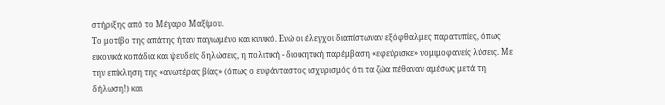στήριξης από το Μέγαρο Μαξίμου.
Το μοτίβο της απάτης ήταν παγιωμένο και κυνικό. Ενώ οι έλεγχοι διαπίστωναν εξόφθαλμες παρατυπίες, όπως εικονικά κοπάδια και ψευδείς δηλώσεις, η πολιτική - διοικητική παρέμβαση «εφεύρισκε» νομιμοφανείς λύσεις. Με την επίκληση της «ανωτέρας βίας» (όπως ο ευφάνταστος ισχυρισμός ότι τα ζώα πέθαναν αμέσως μετά τη δήλωση!) και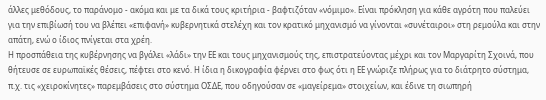άλλες μεθόδους, το παράνομο - ακόμα και με τα δικά τους κριτήρια - βαφτιζόταν «νόμιμο». Είναι πρόκληση για κάθε αγρότη που παλεύει για την επιβίωσή του να βλέπει «επιφανή» κυβερνητικά στελέχη και τον κρατικό μηχανισμό να γίνονται «συνέταιροι» στη ρεμούλα και στην απάτη, ενώ ο ίδιος πνίγεται στα χρέη.
Η προσπάθεια της κυβέρνησης να βγάλει «λάδι» την ΕΕ και τους μηχανισμούς της, επιστρατεύοντας μέχρι και τον Μαργαρίτη Σχοινά, που θήτευσε σε ευρωπαϊκές θέσεις, πέφτει στο κενό. Η ίδια η δικογραφία φέρνει στο φως ότι η ΕΕ γνώριζε πλήρως για το διάτρητο σύστημα, π.χ. τις «χειροκίνητες» παρεμβάσεις στο σύστημα ΟΣΔΕ, που οδηγούσαν σε «μαγείρεμα» στοιχείων, και έδινε τη σιωπηρή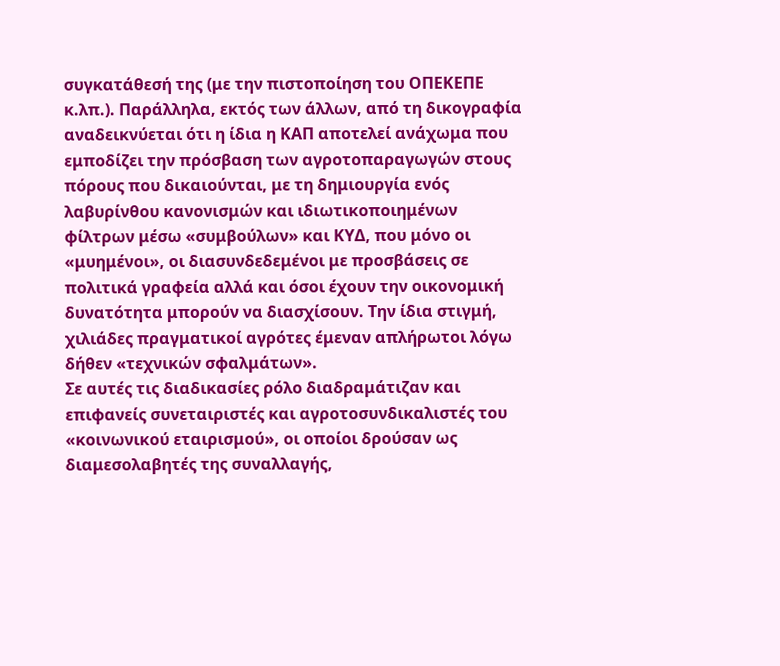συγκατάθεσή της (με την πιστοποίηση του ΟΠΕΚΕΠΕ κ.λπ.). Παράλληλα, εκτός των άλλων, από τη δικογραφία αναδεικνύεται ότι η ίδια η ΚΑΠ αποτελεί ανάχωμα που εμποδίζει την πρόσβαση των αγροτοπαραγωγών στους πόρους που δικαιούνται, με τη δημιουργία ενός λαβυρίνθου κανονισμών και ιδιωτικοποιημένων φίλτρων μέσω «συμβούλων» και ΚΥΔ, που μόνο οι «μυημένοι», οι διασυνδεδεμένοι με προσβάσεις σε πολιτικά γραφεία αλλά και όσοι έχουν την οικονομική δυνατότητα μπορούν να διασχίσουν. Την ίδια στιγμή, χιλιάδες πραγματικοί αγρότες έμεναν απλήρωτοι λόγω δήθεν «τεχνικών σφαλμάτων».
Σε αυτές τις διαδικασίες ρόλο διαδραμάτιζαν και επιφανείς συνεταιριστές και αγροτοσυνδικαλιστές του «κοινωνικού εταιρισμού», οι οποίοι δρούσαν ως διαμεσολαβητές της συναλλαγής,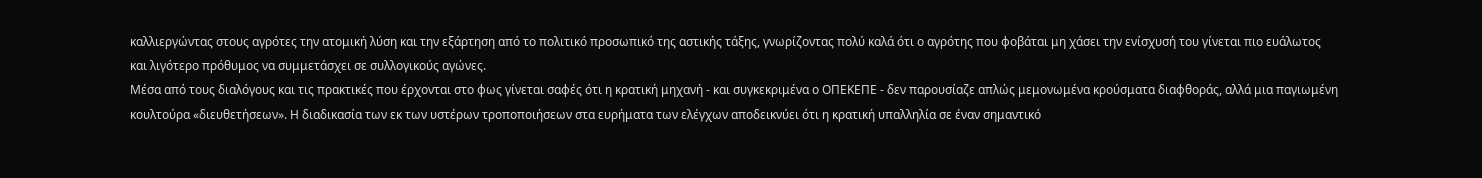καλλιεργώντας στους αγρότες την ατομική λύση και την εξάρτηση από το πολιτικό προσωπικό της αστικής τάξης, γνωρίζοντας πολύ καλά ότι ο αγρότης που φοβάται μη χάσει την ενίσχυσή του γίνεται πιο ευάλωτος και λιγότερο πρόθυμος να συμμετάσχει σε συλλογικούς αγώνες.
Μέσα από τους διαλόγους και τις πρακτικές που έρχονται στο φως γίνεται σαφές ότι η κρατική μηχανή - και συγκεκριμένα ο ΟΠΕΚΕΠΕ - δεν παρουσίαζε απλώς μεμονωμένα κρούσματα διαφθοράς, αλλά μια παγιωμένη κουλτούρα «διευθετήσεων». Η διαδικασία των εκ των υστέρων τροποποιήσεων στα ευρήματα των ελέγχων αποδεικνύει ότι η κρατική υπαλληλία σε έναν σημαντικό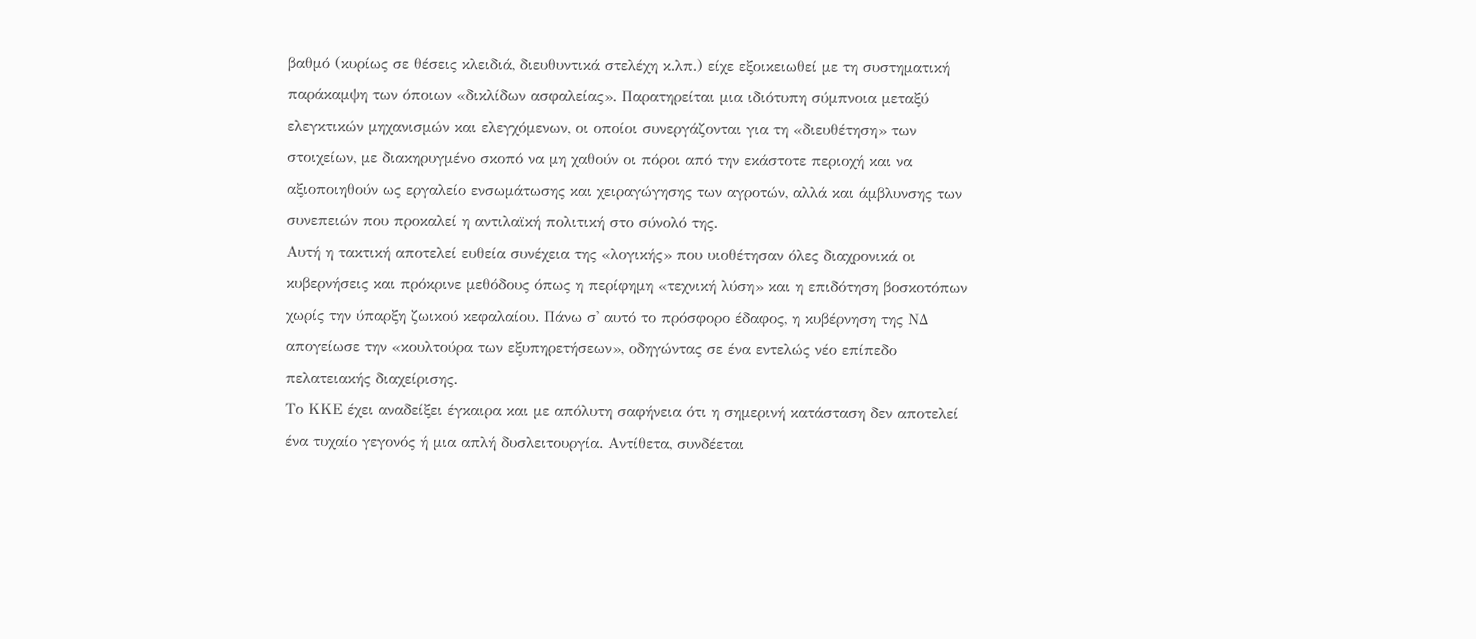βαθμό (κυρίως σε θέσεις κλειδιά, διευθυντικά στελέχη κ.λπ.) είχε εξοικειωθεί με τη συστηματική παράκαμψη των όποιων «δικλίδων ασφαλείας». Παρατηρείται μια ιδιότυπη σύμπνοια μεταξύ ελεγκτικών μηχανισμών και ελεγχόμενων, οι οποίοι συνεργάζονται για τη «διευθέτηση» των στοιχείων, με διακηρυγμένο σκοπό να μη χαθούν οι πόροι από την εκάστοτε περιοχή και να αξιοποιηθούν ως εργαλείο ενσωμάτωσης και χειραγώγησης των αγροτών, αλλά και άμβλυνσης των συνεπειών που προκαλεί η αντιλαϊκή πολιτική στο σύνολό της.
Αυτή η τακτική αποτελεί ευθεία συνέχεια της «λογικής» που υιοθέτησαν όλες διαχρονικά οι κυβερνήσεις και πρόκρινε μεθόδους όπως η περίφημη «τεχνική λύση» και η επιδότηση βοσκοτόπων χωρίς την ύπαρξη ζωικού κεφαλαίου. Πάνω σ' αυτό το πρόσφορο έδαφος, η κυβέρνηση της ΝΔ απογείωσε την «κουλτούρα των εξυπηρετήσεων», οδηγώντας σε ένα εντελώς νέο επίπεδο πελατειακής διαχείρισης.
Το ΚΚΕ έχει αναδείξει έγκαιρα και με απόλυτη σαφήνεια ότι η σημερινή κατάσταση δεν αποτελεί ένα τυχαίο γεγονός ή μια απλή δυσλειτουργία. Αντίθετα, συνδέεται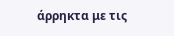άρρηκτα με τις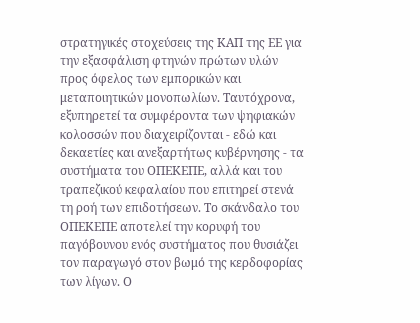στρατηγικές στοχεύσεις της ΚΑΠ της ΕΕ για την εξασφάλιση φτηνών πρώτων υλών προς όφελος των εμπορικών και μεταποιητικών μονοπωλίων. Ταυτόχρονα, εξυπηρετεί τα συμφέροντα των ψηφιακών κολοσσών που διαχειρίζονται - εδώ και δεκαετίες και ανεξαρτήτως κυβέρνησης - τα συστήματα του ΟΠΕΚΕΠΕ, αλλά και του τραπεζικού κεφαλαίου που επιτηρεί στενά τη ροή των επιδοτήσεων. Το σκάνδαλο του ΟΠΕΚΕΠΕ αποτελεί την κορυφή του παγόβουνου ενός συστήματος που θυσιάζει τον παραγωγό στον βωμό της κερδοφορίας των λίγων. Ο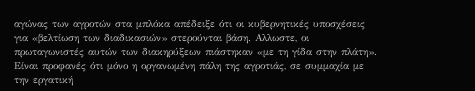αγώνας των αγροτών στα μπλόκα απέδειξε ότι οι κυβερνητικές υποσχέσεις για «βελτίωση των διαδικασιών» στερούνται βάση. Αλλωστε, οι πρωταγωνιστές αυτών των διακηρύξεων πιάστηκαν «με τη γίδα στην πλάτη».
Είναι προφανές ότι μόνο η οργανωμένη πάλη της αγροτιάς, σε συμμαχία με την εργατική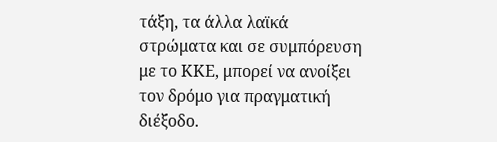τάξη, τα άλλα λαϊκά στρώματα και σε συμπόρευση με το ΚΚΕ, μπορεί να ανοίξει τον δρόμο για πραγματική διέξοδο.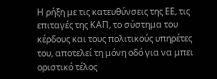Η ρήξη με τις κατευθύνσεις της ΕΕ, τις επιταγές της ΚΑΠ, το σύστημα του κέρδους και τους πολιτικούς υπηρέτες του, αποτελεί τη μόνη οδό για να μπει οριστικό τέλος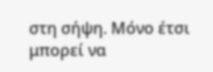στη σήψη. Μόνο έτσι μπορεί να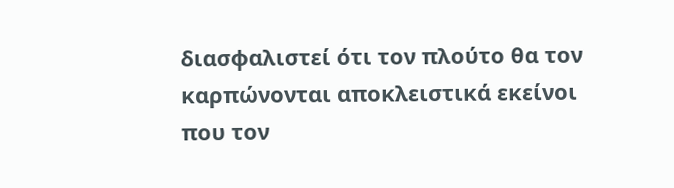διασφαλιστεί ότι τον πλούτο θα τον καρπώνονται αποκλειστικά εκείνοι που τον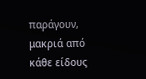παράγουν, μακριά από κάθε είδους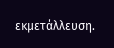εκμετάλλευση.